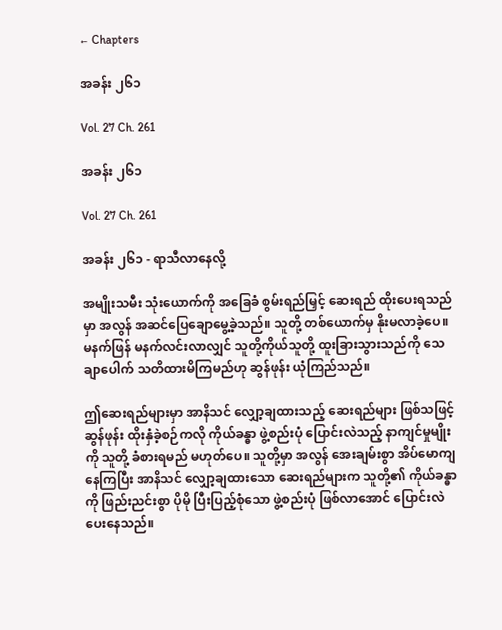← Chapters

အခန်း ၂၆၁

Vol. 27 Ch. 261

အခန်း ၂၆၁

Vol. 27 Ch. 261

အခန်း ၂၆၁ - ရာသီလာနေလို့

အမျိုးသမီး သုံးယောက်ကို အခြေခံ စွမ်းရည်မြှင့် ဆေးရည် ထိုးပေးရသည်မှာ အလွန် အဆင်ပြေချောမွေ့ခဲ့သည်။ သူတို့ တစ်ယောက်မှ နိုးမလာခဲ့ပေ။ မနက်ဖြန် မနက်လင်းလာလျှင် သူတို့ကိုယ်သူတို့ ထူးခြားသွားသည်ကို သေချာပေါက် သတိထားမိကြမည်ဟု ဆွန်ဖုန်း ယုံကြည်သည်။

ဤဆေးရည်များမှာ အာနိသင် လျှော့ချထားသည့် ဆေးရည်များ ဖြစ်သဖြင့် ဆွန်ဖုန်း ထိုးနှံခဲ့စဉ်ကလို ကိုယ်ခန္ဓာ ဖွဲ့စည်းပုံ ပြောင်းလဲသည့် နာကျင်မှုမျိုးကို သူတို့ ခံစားရမည် မဟုတ်ပေ။ သူတို့မှာ အလွန် အေးချမ်းစွာ အိပ်မောကျနေကြပြီး အာနိသင် လျှော့ချထားသော ဆေးရည်များက သူတို့၏ ကိုယ်ခန္ဓာကို ဖြည်းညင်းစွာ ပိုမို ပြီးပြည့်စုံသော ဖွဲ့စည်းပုံ ဖြစ်လာအောင် ပြောင်းလဲပေးနေသည်။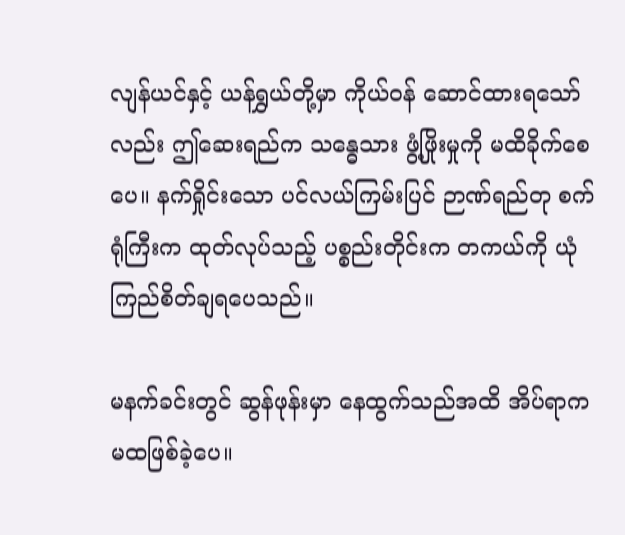လျန်ယင်နှင့် ယန်ရွှယ်တို့မှာ ကိုယ်ဝန် ဆောင်ထားရသော်လည်း ဤဆေးရည်က သန္ဓေသား ဖွံ့ဖြိုးမှုကို မထိခိုက်စေပေ။ နက်ရှိုင်းသော ပင်လယ်ကြမ်းပြင် ဉာဏ်ရည်တု စက်ရုံကြီးက ထုတ်လုပ်သည့် ပစ္စည်းတိုင်းက တကယ်ကို ယုံကြည်စိတ်ချရပေသည်။

မနက်ခင်းတွင် ဆွန်ဖုန်းမှာ နေထွက်သည်အထိ အိပ်ရာက မထဖြစ်ခဲ့ပေ။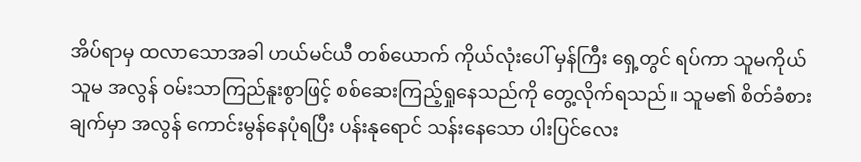အိပ်ရာမှ ထလာသောအခါ ဟယ်မင်ယီ တစ်ယောက် ကိုယ်လုံးပေါ် မှန်ကြီး ရှေ့တွင် ရပ်ကာ သူမကိုယ်သူမ အလွန် ဝမ်းသာကြည်နူးစွာဖြင့် စစ်ဆေးကြည့်ရှုနေသည်ကို တွေ့လိုက်ရသည်။ သူမ၏ စိတ်ခံစားချက်မှာ အလွန် ကောင်းမွန်နေပုံရပြီး ပန်းနုရောင် သန်းနေသော ပါးပြင်လေး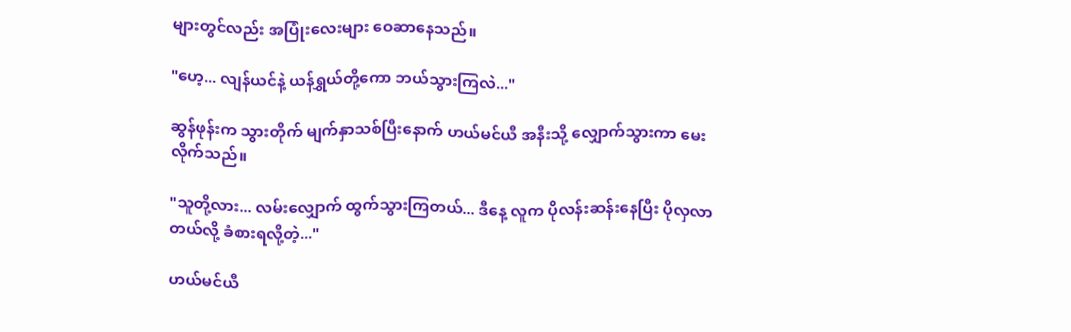များတွင်လည်း အပြုံးလေးများ ဝေဆာနေသည်။

"ဟေ့... လျန်ယင်နဲ့ ယန်ရွှယ်တို့ကော ဘယ်သွားကြလဲ..."

ဆွန်ဖုန်းက သွားတိုက် မျက်နှာသစ်ပြီးနောက် ဟယ်မင်ယီ အနီးသို့ လျှောက်သွားကာ မေးလိုက်သည်။

"သူတို့လား... လမ်းလျှောက် ထွက်သွားကြတယ်... ဒီနေ့ လူက ပိုလန်းဆန်းနေပြီး ပိုလှလာတယ်လို့ ခံစားရလို့တဲ့..."

ဟယ်မင်ယီ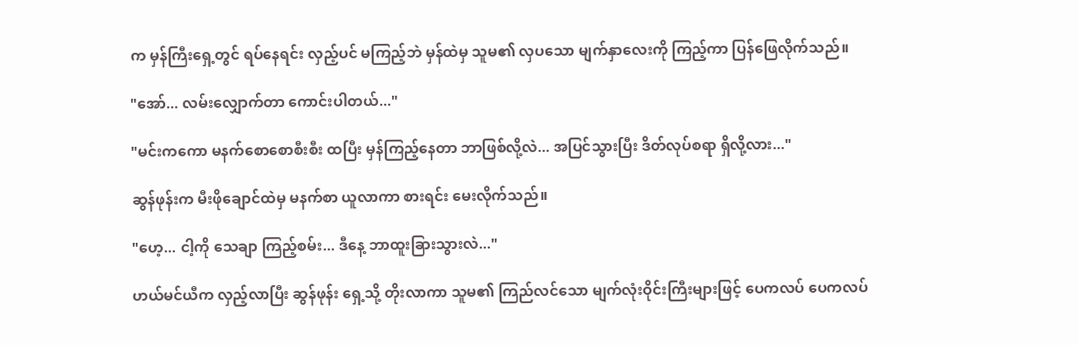က မှန်ကြီးရှေ့တွင် ရပ်နေရင်း လှည့်ပင် မကြည့်ဘဲ မှန်ထဲမှ သူမ၏ လှပသော မျက်နှာလေးကို ကြည့်ကာ ပြန်ဖြေလိုက်သည်။

"အော်... လမ်းလျှောက်တာ ကောင်းပါတယ်..."

"မင်းကကော မနက်စောစောစီးစီး ထပြီး မှန်ကြည့်နေတာ ဘာဖြစ်လို့လဲ... အပြင်သွားပြီး ဒိတ်လုပ်စရာ ရှိလို့လား..."

ဆွန်ဖုန်းက မီးဖိုချောင်ထဲမှ မနက်စာ ယူလာကာ စားရင်း မေးလိုက်သည်။

"ဟေ့... ငါ့ကို သေချာ ကြည့်စမ်း... ဒီနေ့ ဘာထူးခြားသွားလဲ..."

ဟယ်မင်ယီက လှည့်လာပြီး ဆွန်ဖုန်း ရှေ့သို့ တိုးလာကာ သူမ၏ ကြည်လင်သော မျက်လုံးဝိုင်းကြီးများဖြင့် ပေကလပ် ပေကလပ်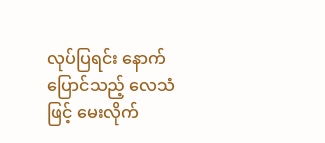လုပ်ပြရင်း နောက်ပြောင်သည့် လေသံဖြင့် မေးလိုက်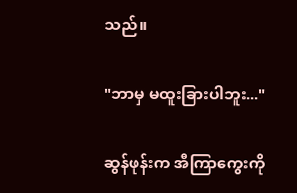သည်။

"ဘာမှ မထူးခြားပါဘူး..."

ဆွန်ဖုန်းက အီကြာကွေးကို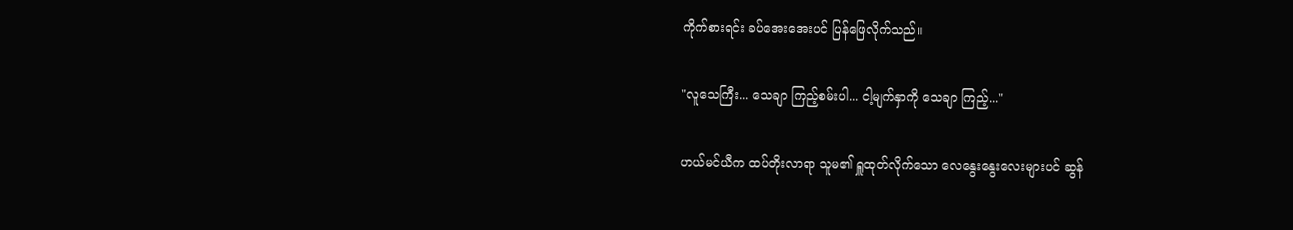ကိုက်စားရင်း ခပ်အေးအေးပင် ပြန်ဖြေလိုက်သည်။

"လူသေကြီး... သေချာ ကြည့်စမ်းပါ... ငါ့မျက်နှာကို သေချာ ကြည့်..."

ဟယ်မင်ယီက ထပ်တိုးလာရာ သူမ၏ ရှူထုတ်လိုက်သော လေနွေးနွေးလေးများပင် ဆွန်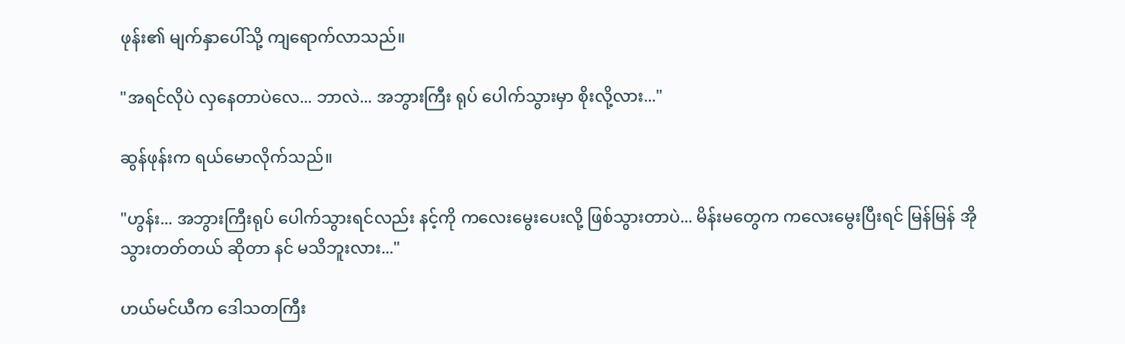ဖုန်း၏ မျက်နှာပေါ်သို့ ကျရောက်လာသည်။

"အရင်လိုပဲ လှနေတာပဲလေ... ဘာလဲ... အဘွားကြီး ရုပ် ပေါက်သွားမှာ စိုးလို့လား..."

ဆွန်ဖုန်းက ရယ်မောလိုက်သည်။

"ဟွန်း... အဘွားကြီးရုပ် ပေါက်သွားရင်လည်း နင့်ကို ကလေးမွေးပေးလို့ ဖြစ်သွားတာပဲ... မိန်းမတွေက ကလေးမွေးပြီးရင် မြန်မြန် အိုသွားတတ်တယ် ဆိုတာ နင် မသိဘူးလား..."

ဟယ်မင်ယီက ဒေါသတကြီး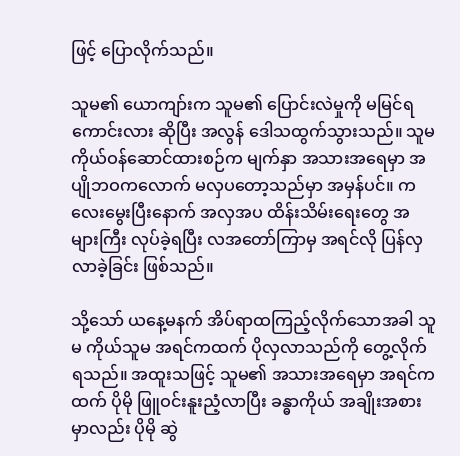ဖြင့် ပြောလိုက်သည်။

သူမ၏ ယောကျာ်းက သူမ၏ ပြောင်းလဲမှုကို မမြင်ရကောင်းလား ဆိုပြီး အလွန် ဒေါသထွက်သွားသည်။ သူမ ကိုယ်ဝန်ဆောင်ထားစဉ်က မျက်နှာ အသားအရေမှာ အပျိုဘဝကလောက် မလှပတော့သည်မှာ အမှန်ပင်။ ကလေးမွေးပြီးနောက် အလှအပ ထိန်းသိမ်းရေးတွေ အများကြီး လုပ်ခဲ့ရပြီး လအတော်ကြာမှ အရင်လို ပြန်လှလာခဲ့ခြင်း ဖြစ်သည်။

သို့သော် ယနေ့မနက် အိပ်ရာထကြည့်လိုက်သောအခါ သူမ ကိုယ်သူမ အရင်ကထက် ပိုလှလာသည်ကို တွေ့လိုက်ရသည်။ အထူးသဖြင့် သူမ၏ အသားအရေမှာ အရင်ကထက် ပိုမို ဖြူဝင်းနူးညံ့လာပြီး ခန္ဓာကိုယ် အချိုးအစားမှာလည်း ပိုမို ဆွဲ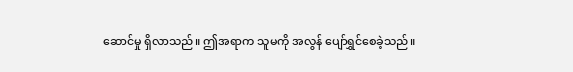ဆောင်မှု ရှိလာသည်။ ဤအရာက သူမကို အလွန် ပျော်ရွှင်စေခဲ့သည်။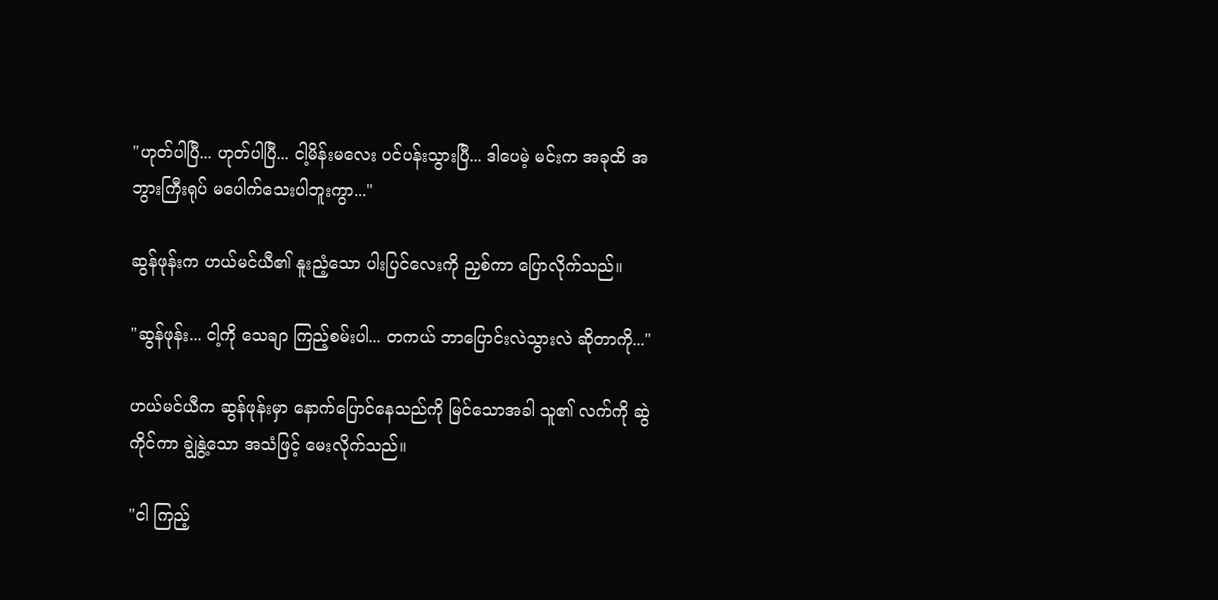"ဟုတ်ပါပြီ... ဟုတ်ပါပြီ... ငါ့မိန်းမလေး ပင်ပန်းသွားပြီ... ဒါပေမဲ့ မင်းက အခုထိ အဘွားကြီးရုပ် မပေါက်သေးပါဘူးကွာ..."

ဆွန်ဖုန်းက ဟယ်မင်ယီ၏ နူးညံ့သော ပါးပြင်လေးကို ညှစ်ကာ ပြောလိုက်သည်။

"ဆွန်ဖုန်း... ငါ့ကို သေချာ ကြည့်စမ်းပါ... တကယ် ဘာပြောင်းလဲသွားလဲ ဆိုတာကို..."

ဟယ်မင်ယီက ဆွန်ဖုန်းမှာ နောက်ပြောင်နေသည်ကို မြင်သောအခါ သူ၏ လက်ကို ဆွဲကိုင်ကာ ချွဲနွဲ့သော အသံဖြင့် မေးလိုက်သည်။

"ငါ ကြည့်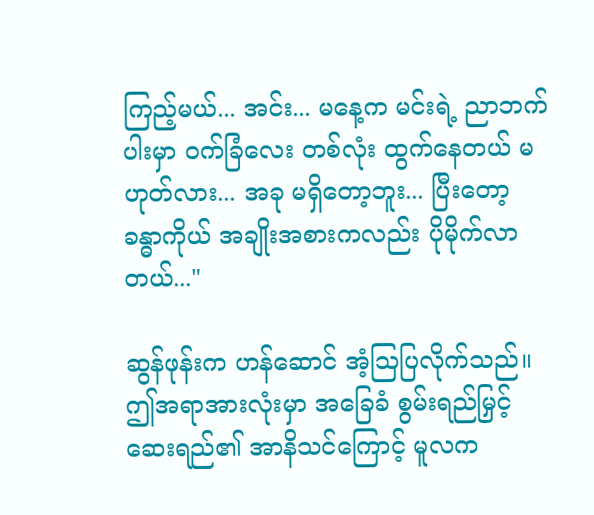ကြည့်မယ်... အင်း... မနေ့က မင်းရဲ့ ညာဘက် ပါးမှာ ဝက်ခြံလေး တစ်လုံး ထွက်နေတယ် မဟုတ်လား... အခု မရှိတော့ဘူး... ပြီးတော့ ခန္ဓာကိုယ် အချိုးအစားကလည်း ပိုမိုက်လာတယ်..."

ဆွန်ဖုန်းက ဟန်ဆောင် အံ့ဩပြလိုက်သည်။ ဤအရာအားလုံးမှာ အခြေခံ စွမ်းရည်မြှင့် ဆေးရည်၏ အာနိသင်ကြောင့် မူလက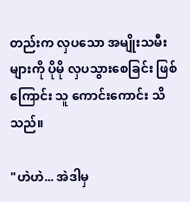တည်းက လှပသော အမျိုးသမီးများကို ပိုမို လှပသွားစေခြင်း ဖြစ်ကြောင်း သူ ကောင်းကောင်း သိသည်။

"ဟဲဟဲ... အဲဒါမှ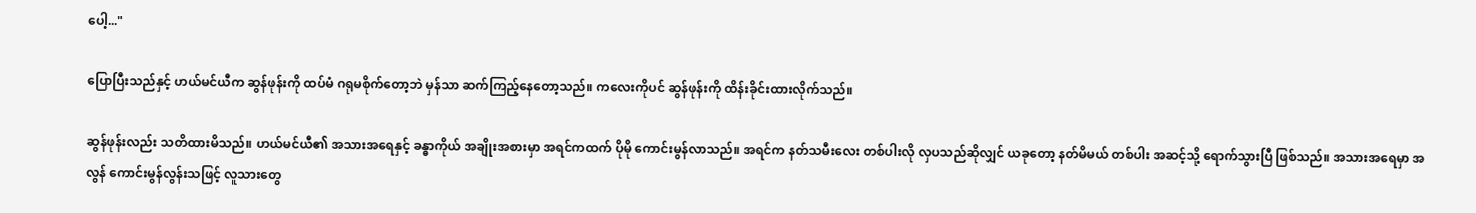ပေါ့..."

ပြောပြီးသည်နှင့် ဟယ်မင်ယီက ဆွန်ဖုန်းကို ထပ်မံ ဂရုမစိုက်တော့ဘဲ မှန်သာ ဆက်ကြည့်နေတော့သည်။ ကလေးကိုပင် ဆွန်ဖုန်းကို ထိန်းခိုင်းထားလိုက်သည်။

ဆွန်ဖုန်းလည်း သတိထားမိသည်။ ဟယ်မင်ယီ၏ အသားအရေနှင့် ခန္ဓာကိုယ် အချိုးအစားမှာ အရင်ကထက် ပိုမို ကောင်းမွန်လာသည်။ အရင်က နတ်သမီးလေး တစ်ပါးလို လှပသည်ဆိုလျှင် ယခုတော့ နတ်မိမယ် တစ်ပါး အဆင့်သို့ ရောက်သွားပြီ ဖြစ်သည်။ အသားအရေမှာ အလွန် ကောင်းမွန်လွန်းသဖြင့် လူသားတွေ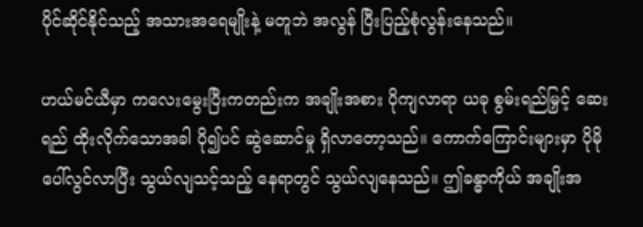ပိုင်ဆိုင်နိုင်သည့် အသားအရေမျိုးနဲ့ မတူဘဲ အလွန် ပြီးပြည့်စုံလွန်းနေသည်။

ဟယ်မင်ယီမှာ ကလေးမွေးပြီးကတည်းက အချိုးအစား ပိုကျလာရာ ယခု စွမ်းရည်မြှင့် ဆေးရည် ထိုးလိုက်သောအခါ ပို၍ပင် ဆွဲဆောင်မှု ရှိလာတော့သည်။ ကောက်ကြောင်းများမှာ ပိုမို ပေါ်လွင်လာပြီး သွယ်လျသင့်သည့် နေရာတွင် သွယ်လျနေသည်။ ဤခန္ဓာကိုယ် အချိုးအ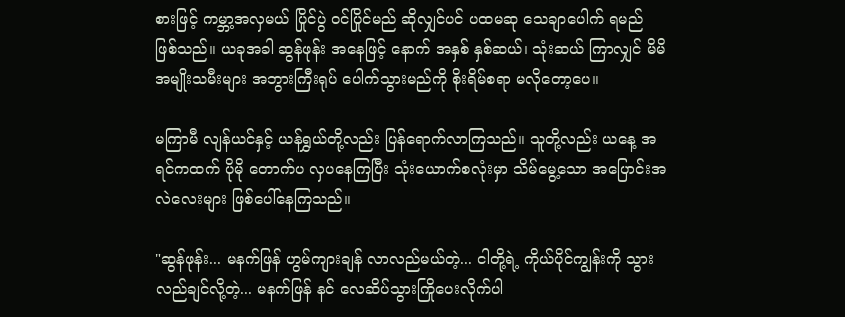စားဖြင့် ကမ္ဘာ့အလှမယ် ပြိုင်ပွဲ ဝင်ပြိုင်မည် ဆိုလျှင်ပင် ပထမဆု သေချာပေါက် ရမည် ဖြစ်သည်။ ယခုအခါ ဆွန်ဖုန်း အနေဖြင့် နောက် အနှစ် နှစ်ဆယ်၊ သုံးဆယ် ကြာလျှင် မိမိ အမျိုးသမီးများ အဘွားကြီးရုပ် ပေါက်သွားမည်ကို စိုးရိမ်စရာ မလိုတော့ပေ။

မကြာမီ လျန်ယင်နှင့် ယန်ရွှယ်တို့လည်း ပြန်ရောက်လာကြသည်။ သူတို့လည်း ယနေ့ အရင်ကထက် ပိုမို တောက်ပ လှပနေကြပြီး သုံးယောက်စလုံးမှာ သိမ်မွေ့သော အပြောင်းအလဲလေးများ ဖြစ်ပေါ်နေကြသည်။

"ဆွန်ဖုန်း... မနက်ဖြန် ဟွမ်ကျားချန် လာလည်မယ်တဲ့... ငါတို့ရဲ့ ကိုယ်ပိုင်ကျွန်းကို သွားလည်ချင်လို့တဲ့... မနက်ဖြန် နင် လေဆိပ်သွားကြိုပေးလိုက်ပါ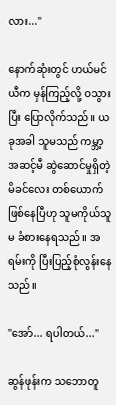လား..."

နောက်ဆုံးတွင် ဟယ်မင်ယီက မှန်ကြည့်လို့ ဝသွားပြီး ပြောလိုက်သည်။ ယခုအခါ သူမသည် ကမ္ဘာ့အဆင့်မီ ဆွဲဆောင်မှုရှိတဲ့ မိခင်လေး တစ်ယောက် ဖြစ်နေပြီဟု သူမကိုယ်သူမ ခံစားနေရသည်။ အရမ်းကို ပြီးပြည့်စုံလွန်းနေသည်။

"အော်... ရပါတယ်..."

ဆွန်ဖုန်းက သဘောတူ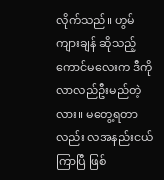လိုက်သည်။ ဟွမ်ကျားချန် ဆိုသည့် ကောင်မလေးက ဒီကို လာလည်ဦးမည်တဲ့လား။ မတွေ့ရတာလည်း လအနည်းငယ် ကြာပြီ ဖြစ်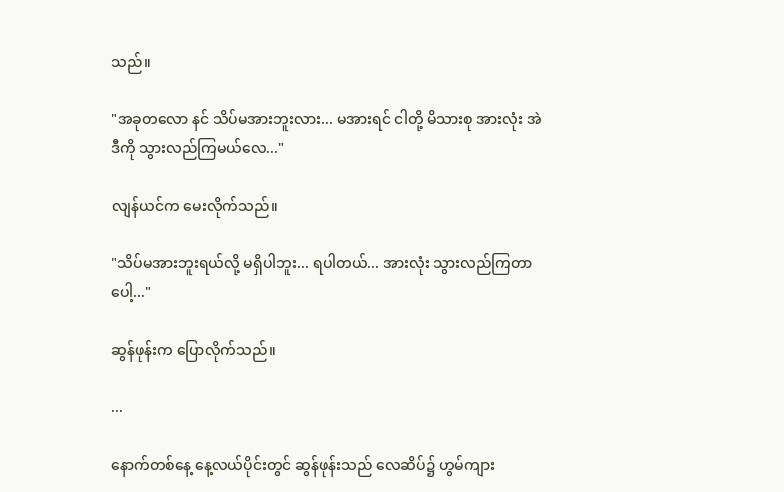သည်။

"အခုတလော နင် သိပ်မအားဘူးလား... မအားရင် ငါတို့ မိသားစု အားလုံး အဲဒီကို သွားလည်ကြမယ်လေ..."

လျန်ယင်က မေးလိုက်သည်။

"သိပ်မအားဘူးရယ်လို့ မရှိပါဘူး... ရပါတယ်... အားလုံး သွားလည်ကြတာပေါ့..."

ဆွန်ဖုန်းက ပြောလိုက်သည်။

...

နောက်တစ်နေ့ နေ့လယ်ပိုင်းတွင် ဆွန်ဖုန်းသည် လေဆိပ်၌ ဟွမ်ကျား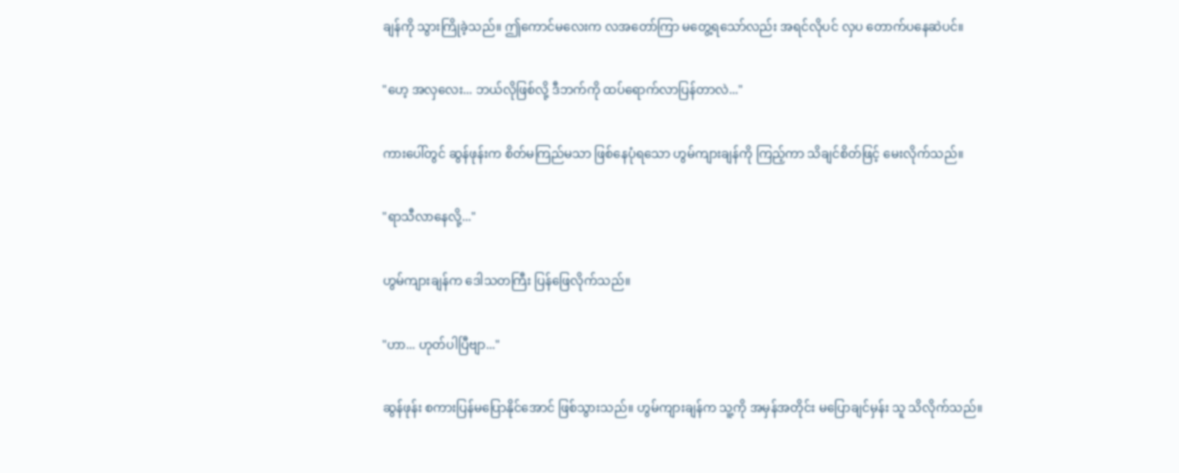ချန်ကို သွားကြိုခဲ့သည်။ ဤကောင်မလေးက လအတော်ကြာ မတွေ့ရသော်လည်း အရင်လိုပင် လှပ တောက်ပနေဆဲပင်။

"ဟေ့ အလှလေး... ဘယ်လိုဖြစ်လို့ ဒီဘက်ကို ထပ်ရောက်လာပြန်တာလဲ..."

ကားပေါ်တွင် ဆွန်ဖုန်းက စိတ်မကြည်မသာ ဖြစ်နေပုံရသော ဟွမ်ကျားချန်ကို ကြည့်ကာ သိချင်စိတ်ဖြင့် မေးလိုက်သည်။

"ရာသီလာနေလို့..."

ဟွမ်ကျားချန်က ဒေါသတကြီး ပြန်ဖြေလိုက်သည်။

"ဟာ... ဟုတ်ပါပြီဗျာ..."

ဆွန်ဖုန်း စကားပြန်မပြောနိုင်အောင် ဖြစ်သွားသည်။ ဟွမ်ကျားချန်က သူ့ကို အမှန်အတိုင်း မပြောချင်မှန်း သူ သိလိုက်သည်။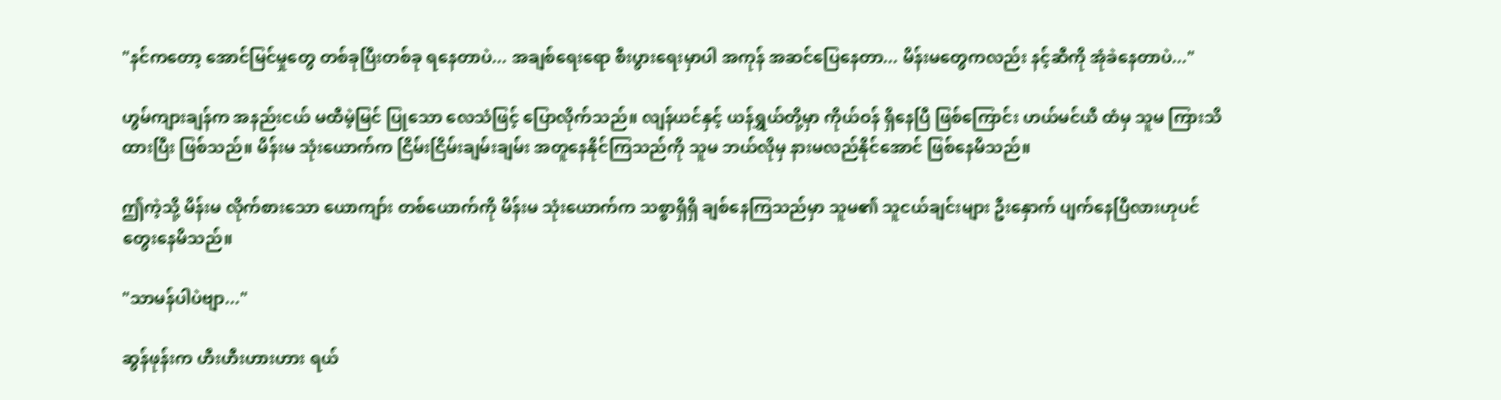"နင်ကတော့ အောင်မြင်မှုတွေ တစ်ခုပြီးတစ်ခု ရနေတာပဲ... အချစ်ရေးရော စီးပွားရေးမှာပါ အကုန် အဆင်ပြေနေတာ... မိန်းမတွေကလည်း နင့်ဆီကို အုံခဲနေတာပဲ..."

ဟွမ်ကျားချန်က အနည်းငယ် မထီမဲ့မြင် ပြုသော လေသံဖြင့် ပြောလိုက်သည်။ လျန်ယင်နှင့် ယန်ရွှယ်တို့မှာ ကိုယ်ဝန် ရှိနေပြီ ဖြစ်ကြောင်း ဟယ်မင်ယီ ထံမှ သူမ ကြားသိထားပြီး ဖြစ်သည်။ မိန်းမ သုံးယောက်က ငြိမ်းငြိမ်းချမ်းချမ်း အတူနေနိုင်ကြသည်ကို သူမ ဘယ်လိုမှ နားမလည်နိုင်အောင် ဖြစ်နေမိသည်။

ဤကဲ့သို့ မိန်းမ လိုက်စားသော ယောကျာ်း တစ်ယောက်ကို မိန်းမ သုံးယောက်က သစ္စာရှိရှိ ချစ်နေကြသည်မှာ သူမ၏ သူငယ်ချင်းများ ဦးနှောက် ပျက်နေပြီလားဟုပင် တွေးနေမိသည်။

"သာမန်ပါပဲဗျာ..."

ဆွန်ဖုန်းက ဟီးဟီးဟားဟား ရယ်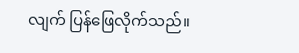လျက် ပြန်ဖြေလိုက်သည်။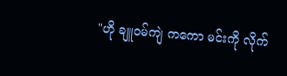"ဟို ချူဝမ်ကျဲ ကကော မင်းကို လိုက်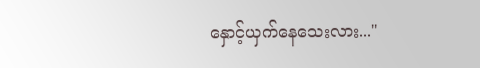နှောင့်ယှက်နေသေးလား..."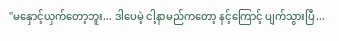"မနှောင့်ယှက်တော့ဘူး... ဒါပေမဲ့ ငါ့နာမည်ကတော့ နင့်ကြောင့် ပျက်သွားပြီ...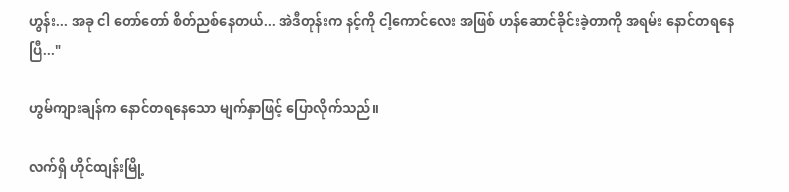ဟွန်း... အခု ငါ တော်တော် စိတ်ညစ်နေတယ်... အဲဒီတုန်းက နင့်ကို ငါ့ကောင်လေး အဖြစ် ဟန်ဆောင်ခိုင်းခဲ့တာကို အရမ်း နောင်တရနေပြီ..."

ဟွမ်ကျားချန်က နောင်တရနေသော မျက်နှာဖြင့် ပြောလိုက်သည်။

လက်ရှိ ဟိုင်ထျန်းမြို့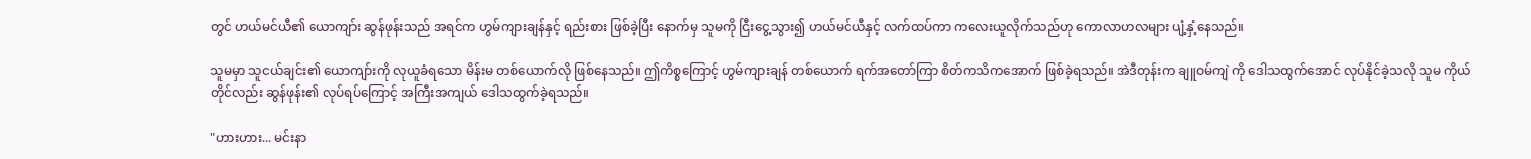တွင် ဟယ်မင်ယီ၏ ယောကျာ်း ဆွန်ဖုန်းသည် အရင်က ဟွမ်ကျားချန်နှင့် ရည်းစား ဖြစ်ခဲ့ပြီး နောက်မှ သူမကို ငြီးငွေ့သွား၍ ဟယ်မင်ယီနှင့် လက်ထပ်ကာ ကလေးယူလိုက်သည်ဟု ကောလာဟလများ ပျံ့နှံ့နေသည်။

သူမမှာ သူငယ်ချင်း၏ ယောကျာ်းကို လုယူခံရသော မိန်းမ တစ်ယောက်လို ဖြစ်နေသည်။ ဤကိစ္စကြောင့် ဟွမ်ကျားချန် တစ်ယောက် ရက်အတော်ကြာ စိတ်ကသိကအောက် ဖြစ်ခဲ့ရသည်။ အဲဒီတုန်းက ချူဝမ်ကျဲ ကို ဒေါသထွက်အောင် လုပ်နိုင်ခဲ့သလို သူမ ကိုယ်တိုင်လည်း ဆွန်ဖုန်း၏ လုပ်ရပ်ကြောင့် အကြီးအကျယ် ဒေါသထွက်ခဲ့ရသည်။

"ဟားဟား... မင်းနာ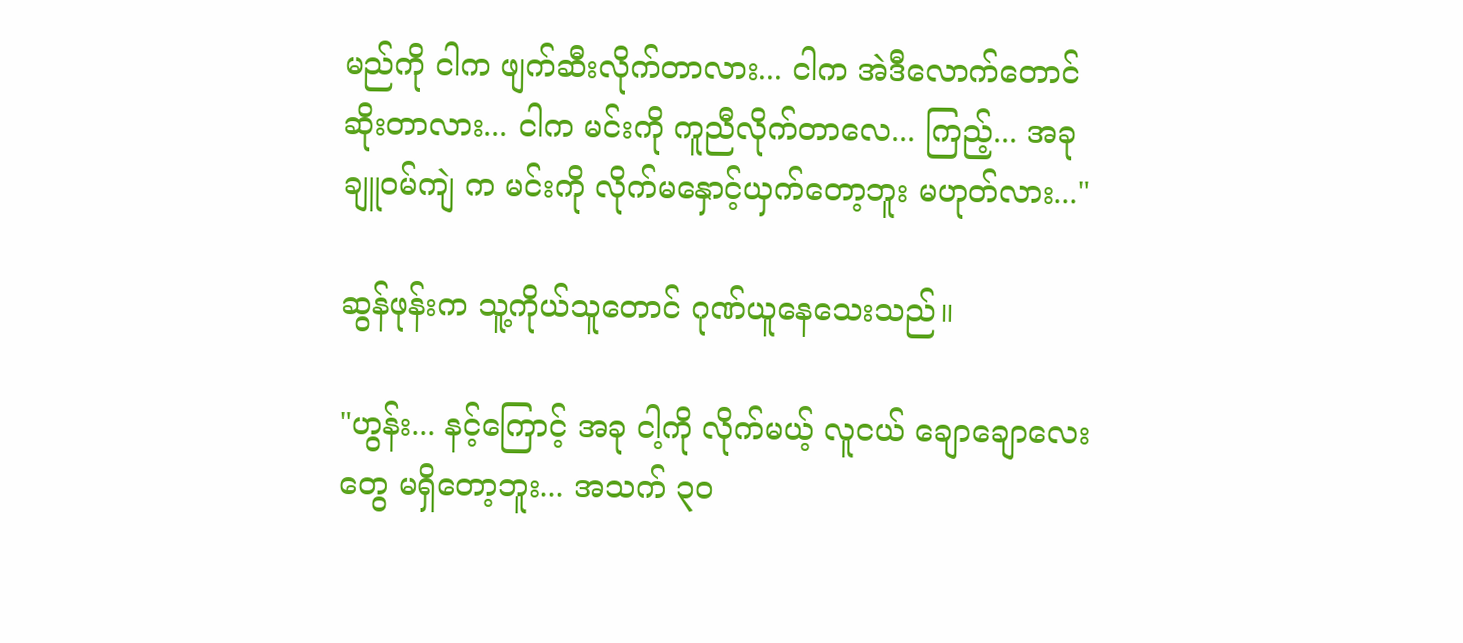မည်ကို ငါက ဖျက်ဆီးလိုက်တာလား... ငါက အဲဒီလောက်တောင် ဆိုးတာလား... ငါက မင်းကို ကူညီလိုက်တာလေ... ကြည့်... အခု ချူဝမ်ကျဲ က မင်းကို လိုက်မနှောင့်ယှက်တော့ဘူး မဟုတ်လား..."

ဆွန်ဖုန်းက သူ့ကိုယ်သူတောင် ဂုဏ်ယူနေသေးသည်။

"ဟွန်း... နင့်ကြောင့် အခု ငါ့ကို လိုက်မယ့် လူငယ် ချောချောလေးတွေ မရှိတော့ဘူး... အသက် ၃၀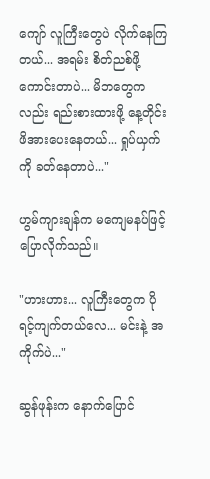ကျော် လူကြီးတွေပဲ လိုက်နေကြတယ်... အရမ်း စိတ်ညစ်ဖို့ ကောင်းတာပဲ... မိဘတွေကလည်း ရည်းစားထားဖို့ နေ့တိုင်း ဖိအားပေးနေတယ်... ရှုပ်ယှက်ကို ခတ်နေတာပဲ..."

ဟွမ်ကျားချန်က မကျေမနပ်ဖြင့် ပြောလိုက်သည်။

"ဟားဟား... လူကြီးတွေက ပိုရင့်ကျက်တယ်လေ... မင်းနဲ့ အကိုက်ပဲ..."

ဆွန်ဖုန်းက နောက်ပြောင်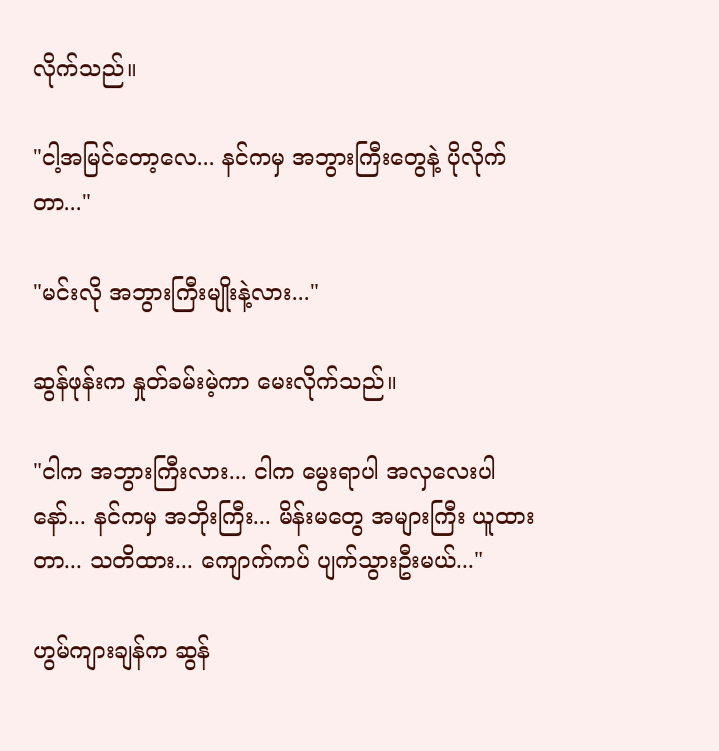လိုက်သည်။

"ငါ့အမြင်တော့လေ... နင်ကမှ အဘွားကြီးတွေနဲ့ ပိုလိုက်တာ..."

"မင်းလို အဘွားကြီးမျိုးနဲ့လား..."

ဆွန်ဖုန်းက နှုတ်ခမ်းမဲ့ကာ မေးလိုက်သည်။

"ငါက အဘွားကြီးလား... ငါက မွေးရာပါ အလှလေးပါနော်... နင်ကမှ အဘိုးကြီး... မိန်းမတွေ အများကြီး ယူထားတာ... သတိထား... ကျောက်ကပ် ပျက်သွားဦးမယ်..."

ဟွမ်ကျားချန်က ဆွန်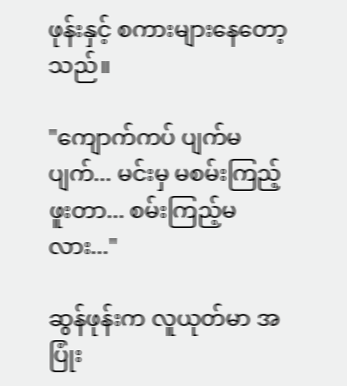ဖုန်းနှင့် စကားများနေတော့သည်။

"ကျောက်ကပ် ပျက်မပျက်... မင်းမှ မစမ်းကြည့်ဖူးတာ... စမ်းကြည့်မလား..."

ဆွန်ဖုန်းက လူယုတ်မာ အပြုံး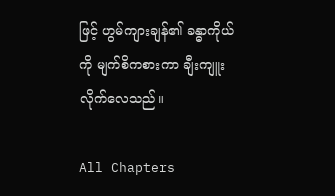ဖြင့် ဟွမ်ကျားချန်၏ ခန္ဓာကိုယ်ကို မျက်စိကစားကာ ချီးကျူးလိုက်လေသည်။

All Chapters